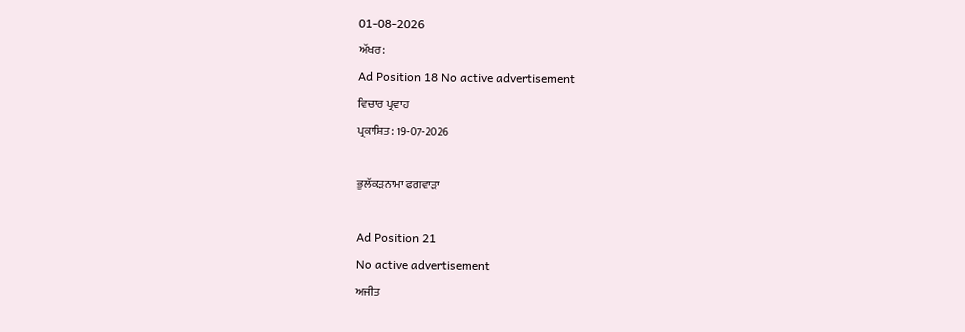01-08-2026
ਅੱਖਰ:
Ad Position 18 No active advertisement
ਵਿਚਾਰ ਪ੍ਰਵਾਹ
ਪ੍ਰਕਾਸ਼ਿਤ: 19-07-2026

ਭੁਲੱਕੜਨਾਮਾ ਫਗਵਾੜਾ

Ad Position 21
No active advertisement
ਅਜੀਤ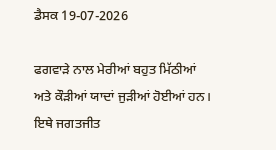ਡੈਸਕ 19-07-2026

ਫਗਵਾੜੇ ਨਾਲ ਮੇਰੀਆਂ ਬਹੁਤ ਮਿੱਠੀਆਂ ਅਤੇ ਕੌੜੀਆਂ ਯਾਦਾਂ ਜੁੜੀਆਂ ਹੋਈਆਂ ਹਨ। ਇਥੇ ਜਗਤਜੀਤ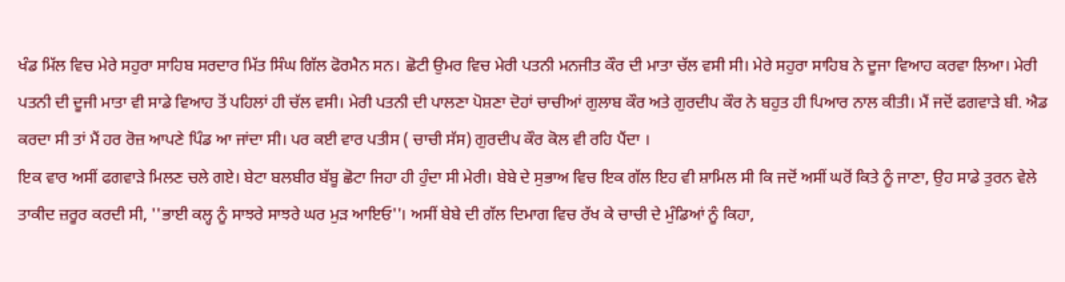ਖੰਡ ਮਿੱਲ ਵਿਚ ਮੇਰੇ ਸਹੁਰਾ ਸਾਹਿਬ ਸਰਦਾਰ ਮਿੱਤ ਸਿੰਘ ਗਿੱਲ ਫੋਰਮੈਨ ਸਨ। ਛੋਟੀ ਉਮਰ ਵਿਚ ਮੇਰੀ ਪਤਨੀ ਮਨਜੀਤ ਕੌਰ ਦੀ ਮਾਤਾ ਚੱਲ ਵਸੀ ਸੀ। ਮੇਰੇ ਸਹੁਰਾ ਸਾਹਿਬ ਨੇ ਦੂਜਾ ਵਿਆਹ ਕਰਵਾ ਲਿਆ। ਮੇਰੀ ਪਤਨੀ ਦੀ ਦੂਜੀ ਮਾਤਾ ਵੀ ਸਾਡੇ ਵਿਆਹ ਤੋਂ ਪਹਿਲਾਂ ਹੀ ਚੱਲ ਵਸੀ। ਮੇਰੀ ਪਤਨੀ ਦੀ ਪਾਲਣਾ ਪੋਸ਼ਣਾ ਦੋਹਾਂ ਚਾਚੀਆਂ ਗੁਲਾਬ ਕੌਰ ਅਤੇ ਗੁਰਦੀਪ ਕੌਰ ਨੇ ਬਹੁਤ ਹੀ ਪਿਆਰ ਨਾਲ ਕੀਤੀ। ਮੈਂ ਜਦੋਂ ਫਗਵਾੜੇ ਬੀ. ਐਡ ਕਰਦਾ ਸੀ ਤਾਂ ਮੈਂ ਹਰ ਰੋਜ਼ ਆਪਣੇ ਪਿੰਡ ਆ ਜਾਂਦਾ ਸੀ। ਪਰ ਕਈ ਵਾਰ ਪਤੀਸ ( ਚਾਚੀ ਸੱਸ) ਗੁਰਦੀਪ ਕੌਰ ਕੋਲ ਵੀ ਰਹਿ ਪੈਂਦਾ ।
ਇਕ ਵਾਰ ਅਸੀਂ ਫਗਵਾੜੇ ਮਿਲਣ ਚਲੇ ਗਏ। ਬੇਟਾ ਬਲਬੀਰ ਬੱਬੂ ਛੋਟਾ ਜਿਹਾ ਹੀ ਹੁੰਦਾ ਸੀ ਮੇਰੀ। ਬੇਬੇ ਦੇ ਸੁਭਾਅ ਵਿਚ ਇਕ ਗੱਲ ਇਹ ਵੀ ਸ਼ਾਮਿਲ ਸੀ ਕਿ ਜਦੋਂ ਅਸੀਂ ਘਰੋਂ ਕਿਤੇ ਨੂੰ ਜਾਣਾ, ਉਹ ਸਾਡੇ ਤੁਰਨ ਵੇਲੇ ਤਾਕੀਦ ਜ਼ਰੂਰ ਕਰਦੀ ਸੀ, ''ਭਾਈ ਕਲ੍ਹ ਨੂੰ ਸਾਝਰੇ ਸਾਝਰੇ ਘਰ ਮੁੜ ਆਇਓ''। ਅਸੀਂ ਬੇਬੇ ਦੀ ਗੱਲ ਦਿਮਾਗ ਵਿਚ ਰੱਖ ਕੇ ਚਾਚੀ ਦੇ ਮੁੰਡਿਆਂ ਨੂੰ ਕਿਹਾ,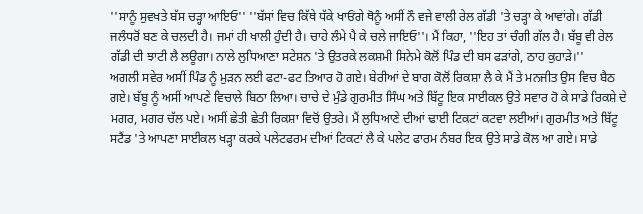''ਸਾਨੂੰ ਸੁਵਖਤੇ ਬੱਸ ਚੜ੍ਹਾ ਆਇਓ'' ''ਬੱਸਾਂ ਵਿਚ ਕਿੱਥੇ ਧੱਕੇ ਖਾਓਂਗੇ ਥੋਨੂੰ ਅਸੀਂ ਨੌ ਵਜੇ ਵਾਲੀ ਰੇਲ ਗੱਡੀ 'ਤੇ ਚੜ੍ਹਾ ਕੇ ਆਵਾਂਗੇ। ਗੱਡੀ ਜਲੰਧਰੋਂ ਬਣ ਕੇ ਚਲਦੀ ਹੈ। ਜਮਾਂ ਹੀ ਖਾਲੀ ਹੁੰਦੀ ਹੈ। ਚਾਹੇ ਲੰਮੇ ਪੈ ਕੇ ਚਲੇ ਜਾਇਓ''। ਮੈਂ ਕਿਹਾ, ''ਇਹ ਤਾਂ ਚੰਗੀ ਗੱਲ ਹੈ। ਬੱਬੂ ਵੀ ਰੇਲ ਗੱਡੀ ਦੀ ਝਾਟੀ ਲੈ ਲਊਗਾ। ਨਾਲੇ ਲੁਧਿਆਣਾ ਸਟੇਸ਼ਨ 'ਤੇ ਉਤਰਕੇ ਲਕਸ਼ਮੀ ਸਿਨੇਮੇ ਕੋਲੋਂ ਪਿੰਡ ਦੀ ਬਸ ਫੜਾਂਗੇ, ਠਾਹ ਕੁਹਾੜੇ।''
ਅਗਲੀ ਸਵੇਰ ਅਸੀਂ ਪਿੰਡ ਨੂੰ ਮੁੜਨ ਲਈ ਫਟਾ-ਫਟ ਤਿਆਰ ਹੋ ਗਏ। ਬੇਰੀਆਂ ਦੇ ਬਾਗ ਕੋਲੋਂ ਰਿਕਸ਼ਾ ਲੈ ਕੇ ਮੈਂ ਤੇ ਮਨਜੀਤ ਉਸ ਵਿਚ ਬੈਠ ਗਏ। ਬੱਬੂ ਨੂੰ ਅਸੀਂ ਆਪਣੇ ਵਿਚਾਲੇ ਬਿਠਾ ਲਿਆ। ਚਾਚੇ ਦੇ ਮੁੰਡੇ ਗੁਰਮੀਤ ਸਿੰਘ ਅਤੇ ਬਿੱਟੂ ਇਕ ਸਾਈਕਲ ਉਤੇ ਸਵਾਰ ਹੋ ਕੇ ਸਾਡੇ ਰਿਕਸ਼ੇ ਦੇ ਮਗਰ, ਮਗਰ ਚੱਲ ਪਏ। ਅਸੀਂ ਛੇਤੀ ਛੇਤੀ ਰਿਕਸ਼ਾ ਵਿਚੋਂ ਉਤਰੇ। ਮੈਂ ਲੁਧਿਆਣੇ ਦੀਆਂ ਢਾਈ ਟਿਕਟਾਂ ਕਟਵਾ ਲਈਆਂ। ਗੁਰਮੀਤ ਅਤੇ ਬਿੱਟੂ ਸਟੈਂਡ 'ਤੇ ਆਪਣਾ ਸਾਈਕਲ ਖੜ੍ਹਾ ਕਰਕੇ ਪਲੇਟਫਰਮ ਦੀਆਂ ਟਿਕਟਾਂ ਲੈ ਕੇ ਪਲੇਟ ਫਾਰਮ ਨੰਬਰ ਇਕ ਉਤੇ ਸਾਡੇ ਕੋਲ ਆ ਗਏ। ਸਾਡੇ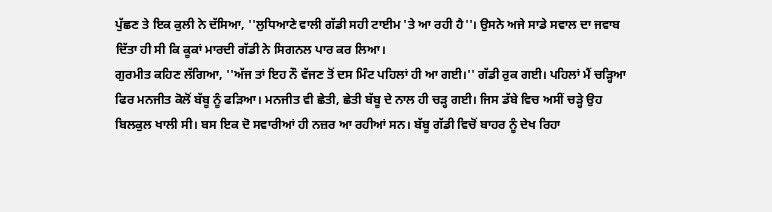ਪੁੱਛਣ ਤੇ ਇਕ ਕੁਲੀ ਨੇ ਦੱਸਿਆ, ''ਲੁਧਿਆਣੇ ਵਾਲੀ ਗੱਡੀ ਸਹੀ ਟਾਈਮ 'ਤੇ ਆ ਰਹੀ ਹੈ''। ਉਸਨੇ ਅਜੇ ਸਾਡੇ ਸਵਾਲ ਦਾ ਜਵਾਬ ਦਿੱਤਾ ਹੀ ਸੀ ਕਿ ਕੂਕਾਂ ਮਾਰਦੀ ਗੱਡੀ ਨੇ ਸਿਗਨਲ ਪਾਰ ਕਰ ਲਿਆ।
ਗੁਰਮੀਤ ਕਹਿਣ ਲੱਗਿਆ, ''ਅੱਜ ਤਾਂ ਇਹ ਨੌ ਵੱਜਣ ਤੋਂ ਦਸ ਮਿੰਟ ਪਹਿਲਾਂ ਹੀ ਆ ਗਈ।'' ਗੱਡੀ ਰੁਕ ਗਈ। ਪਹਿਲਾਂ ਮੈਂ ਚੜ੍ਹਿਆ ਫਿਰ ਮਨਜੀਤ ਕੋਲੋਂ ਬੱਬੂ ਨੂੰ ਫੜਿਆ। ਮਨਜੀਤ ਵੀ ਛੇਤੀ, ਛੇਤੀ ਬੱਬੂ ਦੇ ਨਾਲ ਹੀ ਚੜ੍ਹ ਗਈ। ਜਿਸ ਡੱਬੇ ਵਿਚ ਅਸੀਂ ਚੜ੍ਹੇ ਉਹ ਬਿਲਕੁਲ ਖਾਲੀ ਸੀ। ਬਸ ਇਕ ਦੋ ਸਵਾਰੀਆਂ ਹੀ ਨਜ਼ਰ ਆ ਰਹੀਆਂ ਸਨ। ਬੱਬੂ ਗੱਡੀ ਵਿਚੋਂ ਬਾਹਰ ਨੂੰ ਦੇਖ ਰਿਹਾ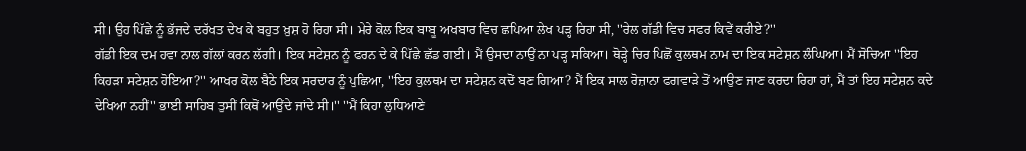ਸੀ। ਉਹ ਪਿੱਛੇ ਨੂੰ ਭੱਜਦੇ ਦਰੱਖਤ ਦੇਖ ਕੇ ਬਹੁਤ ਖ਼ੁਸ਼ ਹੋ ਰਿਹਾ ਸੀ। ਮੇਰੇ ਕੋਲ ਇਕ ਬਾਬੂ ਅਖਬਾਰ ਵਿਚ ਛਪਿਆ ਲੇਖ ਪੜ੍ਹ ਰਿਹਾ ਸੀ, ''ਰੇਲ ਗੱਡੀ ਵਿਚ ਸਫਰ ਕਿਵੇਂ ਕਰੀਏ?''
ਗੱਡੀ ਇਕ ਦਮ ਹਵਾ ਨਾਲ ਗੱਲਾਂ ਕਰਨ ਲੱਗੀ। ਇਕ ਸਟੇਸ਼ਨ ਨੂੰ ਫਰਨ ਦੇ ਕੇ ਪਿੱਛੇ ਛੱਡ ਗਈ। ਮੈਂ ਉਸਦਾ ਨਾਉਂ ਨਾ ਪੜ੍ਹ ਸਕਿਆ। ਥੋੜ੍ਹੇ ਚਿਰ ਪਿਛੋਂ ਕੁਲਥਮ ਨਾਮ ਦਾ ਇਕ ਸਟੇਸ਼ਨ ਲੰਘਿਆ। ਮੈਂ ਸੋਚਿਆ ''ਇਹ ਕਿਹੜਾ ਸਟੇਸ਼ਨ ਹੋਇਆ?'' ਆਖਰ ਕੋਲ ਬੈਠੇ ਇਕ ਸਰਦਾਰ ਨੂੰ ਪੁਛਿਆ, ''ਇਹ ਕੁਲਥਮ ਦਾ ਸਟੇਸ਼ਨ ਕਦੋਂ ਬਣ ਗਿਆ? ਮੈਂ ਇਕ ਸਾਲ ਰੋਜ਼ਾਨਾ ਫਗਵਾੜੇ ਤੋਂ ਆਉਣ ਜਾਣ ਕਰਦਾ ਰਿਹਾ ਹਾਂ, ਮੈਂ ਤਾਂ ਇਹ ਸਟੇਸ਼ਨ ਕਦੇ ਦੇਖਿਆ ਨਹੀਂ'' ਭਾਈ ਸਾਹਿਬ ਤੁਸੀਂ ਕਿਥੋਂ ਆਉਂਦੇ ਜਾਂਦੇ ਸੀ।'' ''ਮੈਂ ਕਿਹਾ ਲੁਧਿਆਣੇ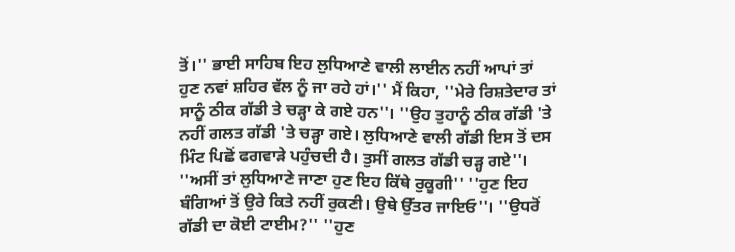ਤੋਂ।'' ਭਾਈ ਸਾਹਿਬ ਇਹ ਲੁਧਿਆਣੇ ਵਾਲੀ ਲਾਈਨ ਨਹੀਂ ਆਪਾਂ ਤਾਂ ਹੁਣ ਨਵਾਂ ਸ਼ਹਿਰ ਵੱਲ ਨੂੰ ਜਾ ਰਹੇ ਹਾਂ।'' ਮੈਂ ਕਿਹਾ, ''ਮੇਰੇ ਰਿਸ਼ਤੇਦਾਰ ਤਾਂ ਸਾਨੂੰ ਠੀਕ ਗੱਡੀ ਤੇ ਚੜ੍ਹਾ ਕੇ ਗਏ ਹਨ''। ''ਉਹ ਤੁਹਾਨੂੰ ਠੀਕ ਗੱਡੀ 'ਤੇ ਨਹੀਂ ਗਲਤ ਗੱਡੀ 'ਤੇ ਚੜ੍ਹਾ ਗਏ। ਲੁਧਿਆਣੇ ਵਾਲੀ ਗੱਡੀ ਇਸ ਤੋਂ ਦਸ ਮਿੰਟ ਪਿਛੋਂ ਫਗਵਾੜੇ ਪਹੁੰਚਦੀ ਹੈ। ਤੁਸੀਂ ਗਲਤ ਗੱਡੀ ਚੜ੍ਹ ਗਏ''। ''ਅਸੀਂ ਤਾਂ ਲੁਧਿਆਣੇ ਜਾਣਾ ਹੁਣ ਇਹ ਕਿੱਥੇ ਰੁਕੂਗੀ'' ''ਹੁਣ ਇਹ ਬੰਗਿਆਂ ਤੋਂ ਉਰੇ ਕਿਤੇ ਨਹੀਂ ਰੁਕਣੀ। ਉਥੇ ਉੱਤਰ ਜਾਇਓ''। ''ਉਧਰੋਂ ਗੱਡੀ ਦਾ ਕੋਈ ਟਾਈਮ?'' ''ਹੁਣ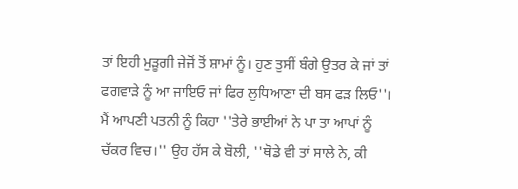ਤਾਂ ਇਹੀ ਮੁੜੂਗੀ ਜੇਜੋਂ ਤੋਂ ਸ਼ਾਮਾਂ ਨੂੰ। ਹੁਣ ਤੁਸੀਂ ਬੰਗੇ ਉਤਰ ਕੇ ਜਾਂ ਤਾਂ ਫਗਵਾੜੇ ਨੂੰ ਆ ਜਾਇਓ ਜਾਂ ਫਿਰ ਲੁਧਿਆਣਾ ਦੀ ਬਸ ਫੜ ਲਿਓ''। ਮੈਂ ਆਪਣੀ ਪਤਨੀ ਨੂੰ ਕਿਹਾ ''ਤੇਰੇ ਭਾਈਆਂ ਨੇ ਪਾ ਤਾ ਆਪਾਂ ਨੂੰ ਚੱਕਰ ਵਿਚ।'' ਉਹ ਹੱਸ ਕੇ ਬੋਲੀ, ''ਥੋਡੇ ਵੀ ਤਾਂ ਸਾਲੇ ਨੇ, ਕੀ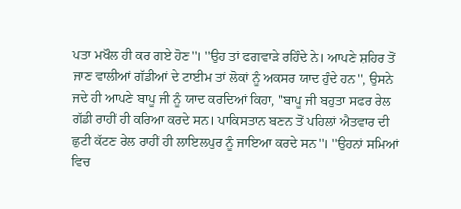ਪਤਾ ਮਖੌਲ ਹੀ ਕਰ ਗਏ ਹੋਣ''। ''ਉਹ ਤਾਂ ਫਗਵਾੜੇ ਰਹਿੰਦੇ ਨੇ। ਆਪਣੇ ਸ਼ਹਿਰ ਤੋਂ ਜਾਣ ਵਾਲੀਆਂ ਗੱਡੀਆਂ ਦੇ ਟਾਈਮ ਤਾਂ ਲੋਕਾਂ ਨੂੰ ਅਕਸਰ ਯਾਦ ਹੁੰਦੇ ਹਨ'', ਉਸਨੇ ਜਦੇ ਹੀ ਆਪਣੇ ਬਾਪੂ ਜੀ ਨੂੰ ਯਾਦ ਕਰਦਿਆਂ ਕਿਹਾ, ''ਬਾਪੂ ਜੀ ਬਹੁਤਾ ਸਫਰ ਰੇਲ ਗੱਡੀ ਰਾਹੀਂ ਹੀ ਕਰਿਆ ਕਰਦੇ ਸਨ। ਪਾਕਿਸਤਾਨ ਬਣਨ ਤੋਂ ਪਹਿਲਾਂ ਐਤਵਾਰ ਦੀ ਛੁਟੀ ਕੱਟਣ ਰੇਲ ਰਾਹੀਂ ਹੀ ਲਾਇਲਪੁਰ ਨੂੰ ਜਾਇਆ ਕਰਦੇ ਸਨ''। ''ਉਹਨਾਂ ਸਮਿਆਂ ਵਿਚ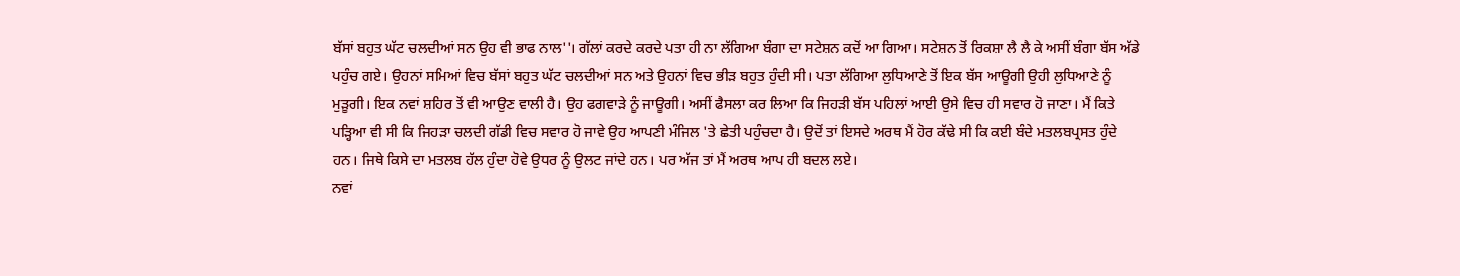ਬੱਸਾਂ ਬਹੁਤ ਘੱਟ ਚਲਦੀਆਂ ਸਨ ਉਹ ਵੀ ਭਾਫ ਨਾਲ''। ਗੱਲਾਂ ਕਰਦੇ ਕਰਦੇ ਪਤਾ ਹੀ ਨਾ ਲੱਗਿਆ ਬੰਗਾ ਦਾ ਸਟੇਸ਼ਨ ਕਦੋਂ ਆ ਗਿਆ। ਸਟੇਸ਼ਨ ਤੋਂ ਰਿਕਸ਼ਾ ਲੈ ਲੈ ਕੇ ਅਸੀਂ ਬੰਗਾ ਬੱਸ ਅੱਡੇ ਪਹੁੰਚ ਗਏ। ਉਹਨਾਂ ਸਮਿਆਂ ਵਿਚ ਬੱਸਾਂ ਬਹੁਤ ਘੱਟ ਚਲਦੀਆਂ ਸਨ ਅਤੇ ਉਹਨਾਂ ਵਿਚ ਭੀੜ ਬਹੁਤ ਹੁੰਦੀ ਸੀ। ਪਤਾ ਲੱਗਿਆ ਲੁਧਿਆਣੇ ਤੋਂ ਇਕ ਬੱਸ ਆਊਗੀ ਉਹੀ ਲੁਧਿਆਣੇ ਨੂੰ ਮੁੜੂਗੀ। ਇਕ ਨਵਾਂ ਸ਼ਹਿਰ ਤੋਂ ਵੀ ਆਉਣ ਵਾਲੀ ਹੈ। ਉਹ ਫਗਵਾੜੇ ਨੂੰ ਜਾਊਗੀ। ਅਸੀਂ ਫੈਸਲਾ ਕਰ ਲਿਆ ਕਿ ਜਿਹੜੀ ਬੱਸ ਪਹਿਲਾਂ ਆਈ ਉਸੇ ਵਿਚ ਹੀ ਸਵਾਰ ਹੋ ਜਾਣਾ। ਮੈਂ ਕਿਤੇ ਪੜ੍ਹਿਆ ਵੀ ਸੀ ਕਿ ਜਿਹੜਾ ਚਲਦੀ ਗੱਡੀ ਵਿਚ ਸਵਾਰ ਹੋ ਜਾਵੇ ਉਹ ਆਪਣੀ ਮੰਜਿਲ 'ਤੇ ਛੇਤੀ ਪਹੁੰਚਦਾ ਹੈ। ਉਦੋਂ ਤਾਂ ਇਸਦੇ ਅਰਥ ਮੈਂ ਹੋਰ ਕੱਢੇ ਸੀ ਕਿ ਕਈ ਬੰਦੇ ਮਤਲਬਪ੍ਰਸਤ ਹੁੰਦੇ ਹਨ। ਜਿਥੇ ਕਿਸੇ ਦਾ ਮਤਲਬ ਹੱਲ ਹੁੰਦਾ ਹੋਵੇ ਉਧਰ ਨੂੰ ਉਲਟ ਜਾਂਦੇ ਹਨ। ਪਰ ਅੱਜ ਤਾਂ ਮੈਂ ਅਰਥ ਆਪ ਹੀ ਬਦਲ ਲਏ।
ਨਵਾਂ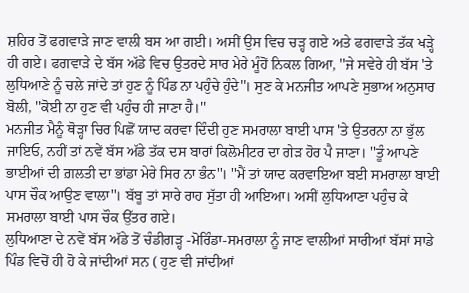ਸ਼ਹਿਰ ਤੋਂ ਫਗਵਾੜੇ ਜਾਣ ਵਾਲੀ ਬਸ ਆ ਗਈ। ਅਸੀਂ ਉਸ ਵਿਚ ਚੜ੍ਹ ਗਏ ਅਤੇ ਫਗਵਾੜੇ ਤੱਕ ਖੜ੍ਹੇ ਹੀ ਗਏ। ਫਗਵਾੜੇ ਦੇ ਬੱਸ ਅੱਡੇ ਵਿਚ ਉਤਰਦੇ ਸਾਰ ਮੇਰੇ ਮੂੰਹੋਂ ਨਿਕਲ ਗਿਆ, ''ਜੇ ਸਵੇਰੇ ਹੀ ਬੱਸ 'ਤੇ ਲੁਧਿਆਣੇ ਨੂੰ ਚਲੇ ਜਾਂਦੇ ਤਾਂ ਹੁਣ ਨੂੰ ਪਿੰਡ ਨਾ ਪਹੁੰਚੇ ਹੁੰਦੇ''। ਸੁਣ ਕੇ ਮਨਜੀਤ ਆਪਣੇ ਸੁਭਾਅ ਅਨੁਸਾਰ ਬੋਲੀ, ''ਕੋਈ ਨਾ ਹੁਣ ਵੀ ਪਹੁੰਚ ਹੀ ਜਾਣਾ ਹੈ।''
ਮਨਜੀਤ ਮੈਨੂੰ ਥੋੜ੍ਹਾ ਚਿਰ ਪਿਛੋਂ ਯਾਦ ਕਰਵਾ ਦਿੰਦੀ ਹੁਣ ਸਮਰਾਲਾ ਬਾਈ ਪਾਸ 'ਤੇ ਉਤਰਨਾ ਨਾ ਭੁੱਲ ਜਾਇਓ, ਨਹੀਂ ਤਾਂ ਨਵੇਂ ਬੱਸ ਅੱਡੇ ਤੱਕ ਦਸ ਬਾਰਾਂ ਕਿਲੋਮੀਟਰ ਦਾ ਗੇੜ ਹੋਰ ਪੈ ਜਾਣਾ। ''ਤੂੰ ਆਪਣੇ ਭਾਈਆਂ ਦੀ ਗ਼ਲਤੀ ਦਾ ਭਾਂਡਾ ਮੇਰੇ ਸਿਰ ਨਾ ਭੰਨ''। ''ਮੈਂ ਤਾਂ ਯਾਦ ਕਰਵਾਇਆ ਬਈ ਸਮਰਾਲਾ ਬਾਈ ਪਾਸ ਚੌਕ ਆਉਣ ਵਾਲਾ''। ਬੱਬੂ ਤਾਂ ਸਾਰੇ ਰਾਹ ਸੁੱਤਾ ਹੀ ਆਇਆ। ਅਸੀਂ ਲੁਧਿਆਣਾ ਪਹੁੰਚ ਕੇ ਸਮਰਾਲਾ ਬਾਈ ਪਾਸ ਚੌਕ ਉੱਤਰ ਗਏ।
ਲੁਧਿਆਣਾ ਦੇ ਨਵੇਂ ਬੱਸ ਅੱਡੇ ਤੋਂ ਚੰਡੀਗੜ੍ਹ -ਮੋਰਿੰਡਾ-ਸਮਰਾਲਾ ਨੂੰ ਜਾਣ ਵਾਲੀਆਂ ਸਾਰੀਆਂ ਬੱਸਾਂ ਸਾਡੇ ਪਿੰਡ ਵਿਚੋਂ ਹੀ ਹੋ ਕੇ ਜਾਂਦੀਆਂ ਸਨ ( ਹੁਣ ਵੀ ਜਾਂਦੀਆਂ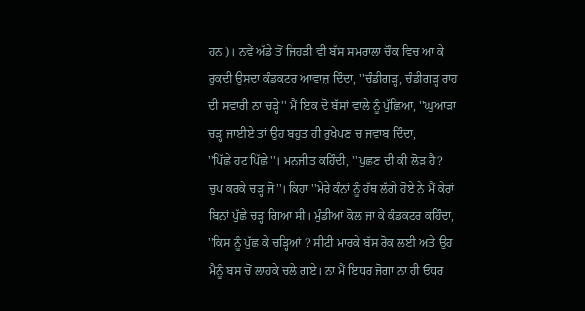ਹਨ)। ਨਵੇਂ ਅੱਡੇ ਤੋਂ ਜਿਹੜੀ ਵੀ ਬੱਸ ਸਮਰਾਲਾ ਚੌਕ ਵਿਚ ਆ ਕੇ ਰੁਕਦੀ ਉਸਦਾ ਕੰਡਕਟਰ ਆਵਾਜ਼ ਦਿੰਦਾ, ''ਚੰਡੀਗੜ੍ਹ, ਚੰਡੀਗੜ੍ਹ ਰਾਹ ਦੀ ਸਵਾਰੀ ਨਾ ਚੜ੍ਹੇ'' ਮੈਂ ਇਕ ਦੋ ਬੱਸਾਂ ਵਾਲੇ ਨੂੰ ਪੁੱਛਿਆ, ''ਘੁਆੜਾ ਚੜ੍ਹ ਜਾਈਏ ਤਾਂ ਉਹ ਬਹੁਤ ਹੀ ਰੁਖੇਪਣ ਚ ਜਵਾਬ ਦਿੰਦਾ,
''ਪਿੱਛੇ ਹਟ ਪਿੱਛੇ''। ਮਨਜੀਤ ਕਹਿੰਦੀ, ''ਪੁਛਣ ਦੀ ਕੀ ਲੋੜ ਹੈ? ਚੁਪ ਕਰਕੇ ਚੜ੍ਹ ਜੋ''। ਕਿਹਾ ''ਮੇਰੇ ਕੰਨਾਂ ਨੂੰ ਹੱਥ ਲੱਗੇ ਹੋਏ ਨੇ ਮੈਂ ਕੇਰਾਂ ਬਿਨਾਂ ਪੁੱਛੇ ਚੜ੍ਹ ਗਿਆ ਸੀ। ਮੁੰਡੀਆਂ ਕੋਲ ਜਾ ਕੇ ਕੰਡਕਟਰ ਕਹਿੰਦਾ, ''ਕਿਸ ਨੂੰ ਪੁੱਛ ਕੇ ਚੜ੍ਹਿਆਂ ? ਸੀਟੀ ਮਾਰਕੇ ਬੱਸ ਰੋਕ ਲਈ ਅਤੇ ਉਹ ਮੈਨੂੰ ਬਸ ਚੋਂ ਲਾਹਕੇ ਚਲੇ ਗਏ। ਨਾ ਮੈਂ ਇਧਰ ਜੋਗਾ ਨਾ ਹੀ ਓਧਰ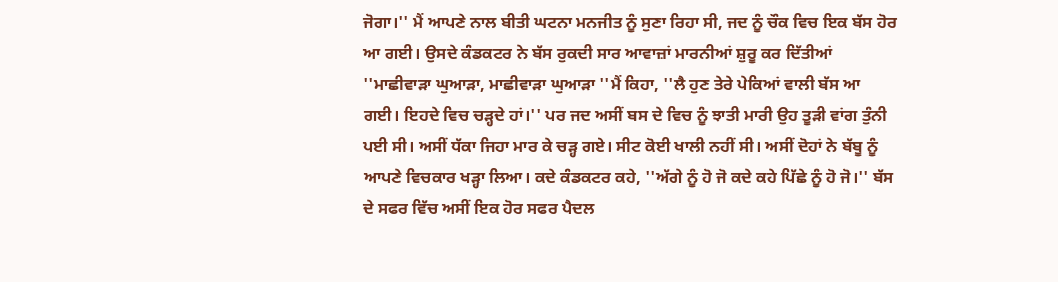ਜੋਗਾ।'' ਮੈਂ ਆਪਣੇ ਨਾਲ ਬੀਤੀ ਘਟਨਾ ਮਨਜੀਤ ਨੂੰ ਸੁਣਾ ਰਿਹਾ ਸੀ, ਜਦ ਨੂੰ ਚੌਕ ਵਿਚ ਇਕ ਬੱਸ ਹੋਰ ਆ ਗਈ। ਉਸਦੇ ਕੰਡਕਟਰ ਨੇ ਬੱਸ ਰੁਕਦੀ ਸਾਰ ਆਵਾਜ਼ਾਂ ਮਾਰਨੀਆਂ ਸ਼ੁਰੂ ਕਰ ਦਿੱਤੀਆਂ ''ਮਾਛੀਵਾੜਾ ਘੁਆੜਾ, ਮਾਛੀਵਾੜਾ ਘੁਆੜਾ ''ਮੈਂ ਕਿਹਾ, ''ਲੈ ਹੁਣ ਤੇਰੇ ਪੇਕਿਆਂ ਵਾਲੀ ਬੱਸ ਆ ਗਈ। ਇਹਦੇ ਵਿਚ ਚੜ੍ਹਦੇ ਹਾਂ।'' ਪਰ ਜਦ ਅਸੀਂ ਬਸ ਦੇ ਵਿਚ ਨੂੰ ਝਾਤੀ ਮਾਰੀ ਉਹ ਤੂੜੀ ਵਾਂਗ ਤੁੰਨੀ ਪਈ ਸੀ। ਅਸੀਂ ਧੱਕਾ ਜਿਹਾ ਮਾਰ ਕੇ ਚੜ੍ਹ ਗਏ। ਸੀਟ ਕੋਈ ਖਾਲੀ ਨਹੀਂ ਸੀ। ਅਸੀਂ ਦੋਹਾਂ ਨੇ ਬੱਬੂ ਨੂੰ ਆਪਣੇ ਵਿਚਕਾਰ ਖੜ੍ਹਾ ਲਿਆ। ਕਦੇ ਕੰਡਕਟਰ ਕਹੇ, ''ਅੱਗੇ ਨੂੰ ਹੋ ਜੋ ਕਦੇ ਕਹੇ ਪਿੱਛੇ ਨੂੰ ਹੋ ਜੋ।'' ਬੱਸ ਦੇ ਸਫਰ ਵਿੱਚ ਅਸੀਂ ਇਕ ਹੋਰ ਸਫਰ ਪੈਦਲ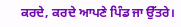ਕਰਦੇ, ਕਰਦੇ ਆਪਣੇ ਪਿੰਡ ਜਾ ਉੱਤਰੇ।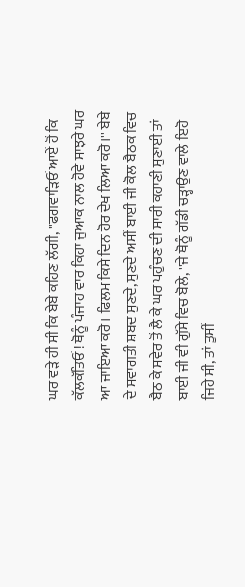ਘਰ ਵੜੇ ਹੀ ਸੀ ਕਿ ਬੇਬੇ ਕਹਿਣ ਲੱਗੀ, ''ਫਗਵਾੜਿਓਂ ਆਏਂ ਹੋਂ ਕਿ ਕੱਲਕੱਤਿਓਂ ! ਥੋਨੂੰ ਪੰਜਾਹ ਵਾਰ ਕਿਹਾ ਜੁਆਕ ਨਾਲ ਹੋਵੇ ਸਾਝਰੇ ਘਰ ਆ ਜਾਇਆ ਕਰੋ। ਫਿਲਮ ਕਿਸੇ ਦਿਨ ਹੋਰ ਦੇਖ ਲਿਆ ਕਰੋ।'' ਬੇਬੇ ਦੇ ਸਵਾਗਤੀ ਸ਼ਬਦ ਸੁਣਦੇ, ਸੁਣਦੇ ਅਸੀਂ ਬਾਈ ਜੀ ਕੋਲ ਬੈਠਕ ਵਿਚ ਬੈਠ ਕੇ ਸਵੇਰ ਤੋਂ ਲੈ ਕੇ ਘਰ ਪਹੁੰਚਣ ਦੀ ਸਾਰੀ ਕਹਾਣੀ ਸੁਣਾਈ ਤਾਂ ਬਾਈ ਜੀ ਵੀ ਗੁੱਸੇ ਵਿਚ ਬੋਲੇ, ''ਜੇ ਥੋਨੂੰ ਗੱਡੀ ਚੜ੍ਹਾਉਣ ਵਾਲੇ ਇਹੋ ਜਿਹੇ ਸੀ, ਤਾਂ ਤੁਸੀਂ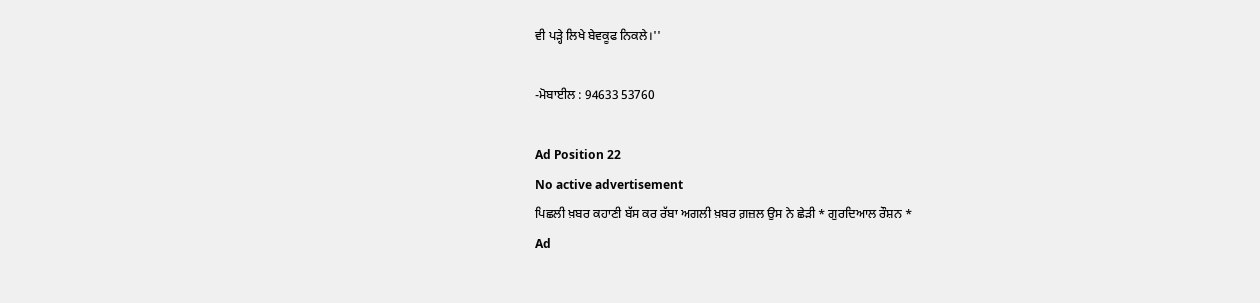ਵੀ ਪੜ੍ਹੇ ਲਿਖੇ ਬੇਵਕੂਫ ਨਿਕਲੇ।''

-ਮੋਬਾਈਲ : 94633 53760

Ad Position 22
No active advertisement
ਪਿਛਲੀ ਖ਼ਬਰ ਕਹਾਣੀ ਬੱਸ ਕਰ ਰੱਬਾ ਅਗਲੀ ਖ਼ਬਰ ਗ਼ਜ਼ਲ ਉਸ ਨੇ ਛੇੜੀ * ਗੁਰਦਿਆਲ ਰੌਸ਼ਨ *
Ad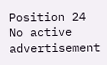Position 24
No active advertisement